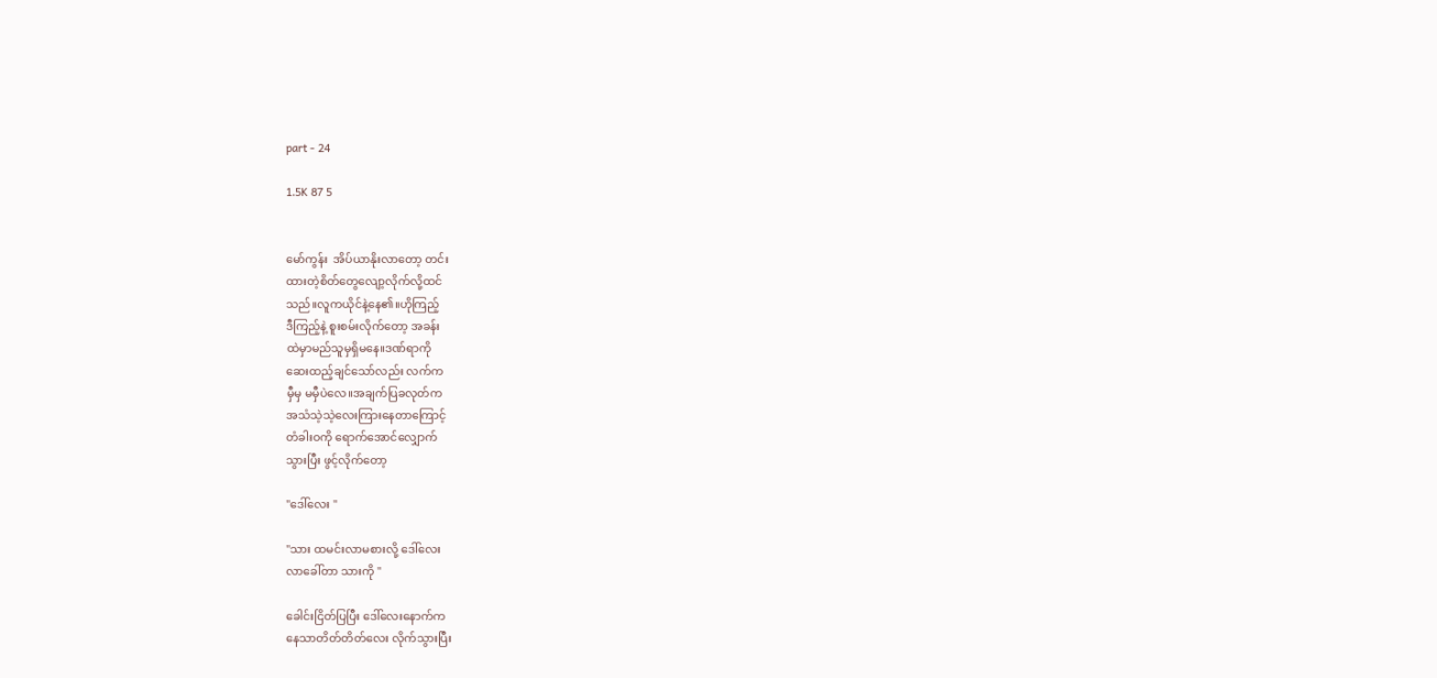part - 24

1.5K 87 5


မော်ကွန်း  အိပ်ယာနိုးလာတော့ တင်း
ထားတဲ့စိတ်တွေလျော့လိုက်လို့ထင်
သည်။လူကယိုင်နဲ့နေ၏။ဟိုကြည့်
ဒီကြည့်နဲ့ စူးစမ်းလိုက်တော့ အခန်း
ထဲမှာမည်သူမှရှိမနေ။ဒဏ်ရာကို
ဆေးထည့်ချင်သော်လည်း လက်က
မှီမှ မမှီပဲလေ။အချက်ပြခလုတ်က
အသံသဲ့သဲ့လေးကြားနေတာကြောင့်
တံခါးဝကို ရောက်အောင်လျှောက်
သွားပြီး ဖွင့်လိုက်တော့

"ဒေါ်လေး "

"သား ထမင်းလာမစားလို့ ဒေါ်လေး
လာခေါ်တာ သားကို "

ခေါင်းငြိတ်ပြပြီး ဒေါ်လေးနောက်က
နေသာတိတ်တိတ်လေး လိုက်သွားပြီး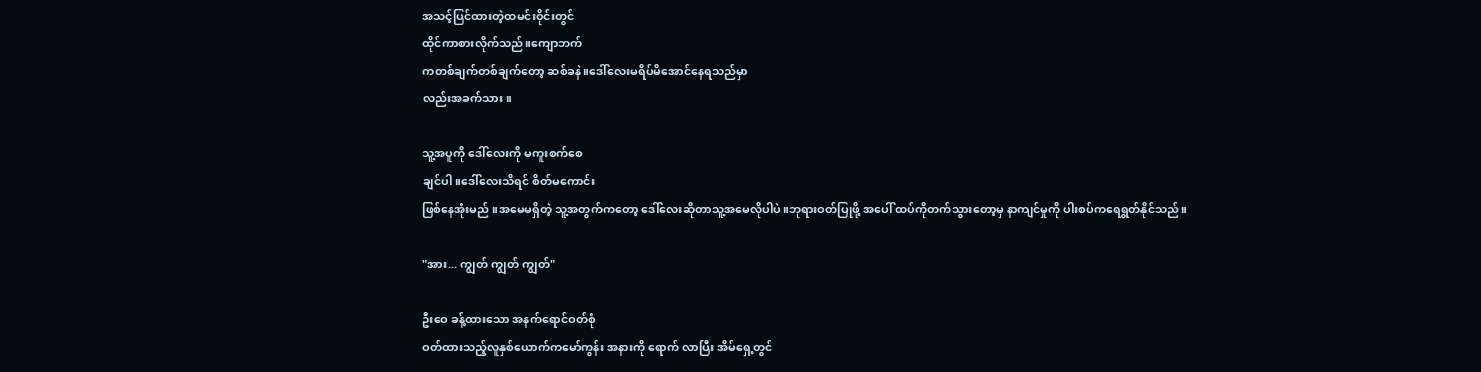အသင့်ပြင်ထားတဲ့ထမင်းဝိုင်းတွင်
ထိုင်ကာစားလိုက်သည်။ကျောဘက်
ကတစ်ချက်တစ်ချက်တော့ ဆစ်ခနဲ။ဒေါ်လေးမရိပ်မိအောင်နေရသည်မှာ
လည်းအခက်သား။

သူ့အပူကို ဒေါ်လေးကို မကူးစက်စေ
ချင်ပါ။ဒေါ်လေးသိရင် စိတ်မကောင်း
ဖြစ်နေအုံးမည် ။အမေမရှိတဲ့ သူ့အတွက်ကတော့ ဒေါ်လေးဆိုတာသူ့အမေလိုပါပဲ။ဘုရားဝတ်ပြုဖို့ အပေါ် ထပ်ကိုတက်သွားတော့မှ နာကျင်မှုကို ပါးစပ်ကရေရွတ်နိုင်သည်။

"အား... ကျွတ် ကျွတ် ကျွတ်"

ဦးဝေ ခန့်ထားသော အနက်ရောင်ဝတ်စုံ
ဝတ်ထားသည့်လူနှစ်ယောက်ကမော်ကွန်း အနားကို ရောက် လာပြီး အိမ်ရှေ့တွင်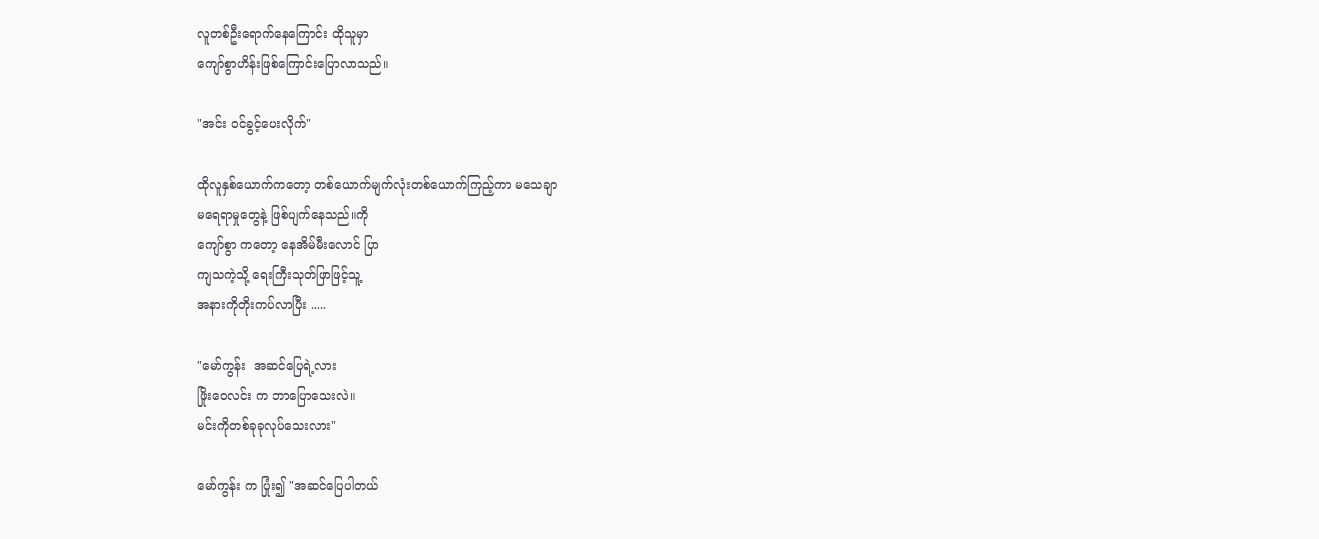လူတစ်ဦးရောက်နေကြောင်း ထိုသူမှာ
ကျော်စွာဟိန်းဖြစ်ကြောင်းပြောလာသည်။

"အင်း ဝင်ခွင့်ပေးလိုက်"

ထိုလူနှစ်ယောက်ကတော့ တစ်ယောက်မျက်လုံးတစ်ယောက်ကြည့်ကာ မသေချာ
မရေရာမှုတွေနဲ့ ဖြစ်ပျက်နေသည်။ကို
ကျော်စွာ ကတော့ နေအိမ်မီးလောင် ပြာ
ကျသကဲ့သို့ ရေးကြီးသုတ်ဖြာဖြင့်သူ့
အနားကိုတိုးကပ်လာပြီး .....

"မော်ကွန်း  အဆင်ပြေရဲ့လား
ဖြိုးဝေလင်း က ဘာပြောသေးလဲ။
မင်းကိုတစ်ခုခုလုပ်သေးလား"

မော်ကွန်း က ပြုံး၍ "အဆင်ပြေပါတယ်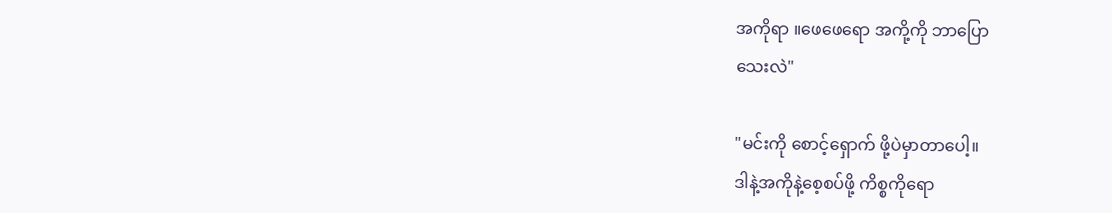အကိုရာ ။ဖေဖေရော အကို့ကို ဘာပြော
သေးလဲ"

"မင်းကို စောင့်ရှောက် ဖို့ပဲမှာတာပေါ့။
ဒါနဲ့အကိုနဲ့စေ့စပ်ဖို့ ကိစ္စကိုရော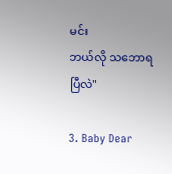မင်း
ဘယ်လို သဘောရပြီလဲ"

3. Baby Dear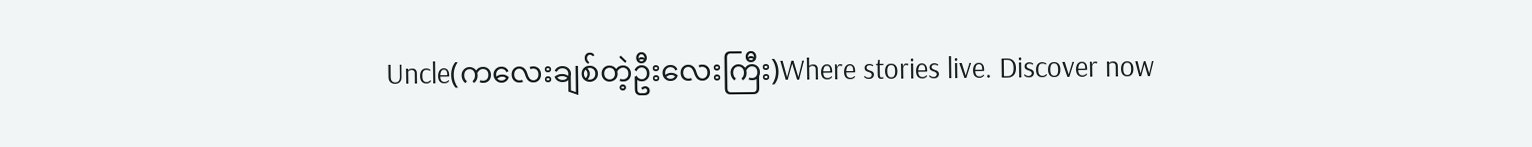Uncle(ကလေးချစ်တဲ့ဦးလေးကြီး)Where stories live. Discover now